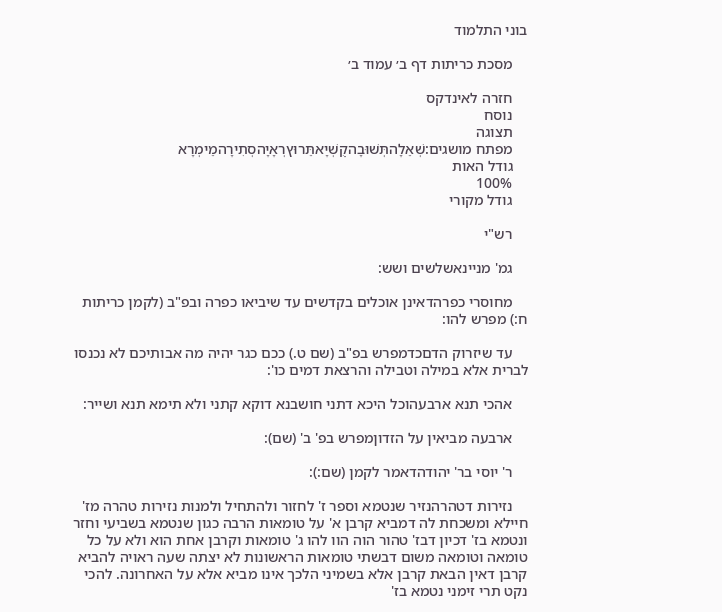בוני התלמוד

    מסכת כריתות דף ב׳ עמוד ב׳

    חזרה לאינדקס
    נוסח
    תצוגה
    מפתח מושגים:שְׁאֵלָהתְּשׁוּבָהקֻשְׁיָאתֵּרוּץרְאָיָהסְתִירָהמֵימְרָא
    גודל האות
    100%
    גודל מקורי

    רש"י

    גמ' מניינאשלשים ושש:

    מחוסרי כפרהדאינן אוכלים בקדשים עד שיביאו כפרה ובפ"ב (לקמן כריתות ח:) מפרש להו:

    עד שיזרוק הדםכדמפרש בפ"ב (שם ט.) ככם כגר יהיה מה אבותיכם לא נכנסו לברית אלא במילה וטבילה והרצאת דמים כו':

    אהכי תנא ארבעהוכל היכא דתני חושבנא דוקא קתני ולא תימא תנא ושייר:

    ארבעה מביאין על הזדוןמפרש בפ' ב' (שם):

    ר' יוסי בר' יהודהדאמר לקמן (שם:):

    נזירות דטהרהנזיר שנטמא וספר ז' לחזור ולהתחיל ולמנות נזירות טהרה מז' חיילא ומשכחת לה דמביא קרבן א' על טומאות הרבה כגון שנטמא בשביעי וחזר ונטמא בז' דכיון דבז' טהור הוה הוו להו ג' טומאות וקרבן אחת הוא ולא על כל טומאה וטומאה משום דבשתי טומאות הראשונות לא יצתה שעה ראויה להביא קרבן דאין הבאת קרבן אלא בשמיני הלכך אינו מביא אלא על האחרונה. להכי נקט תרי זימני נטמא בז'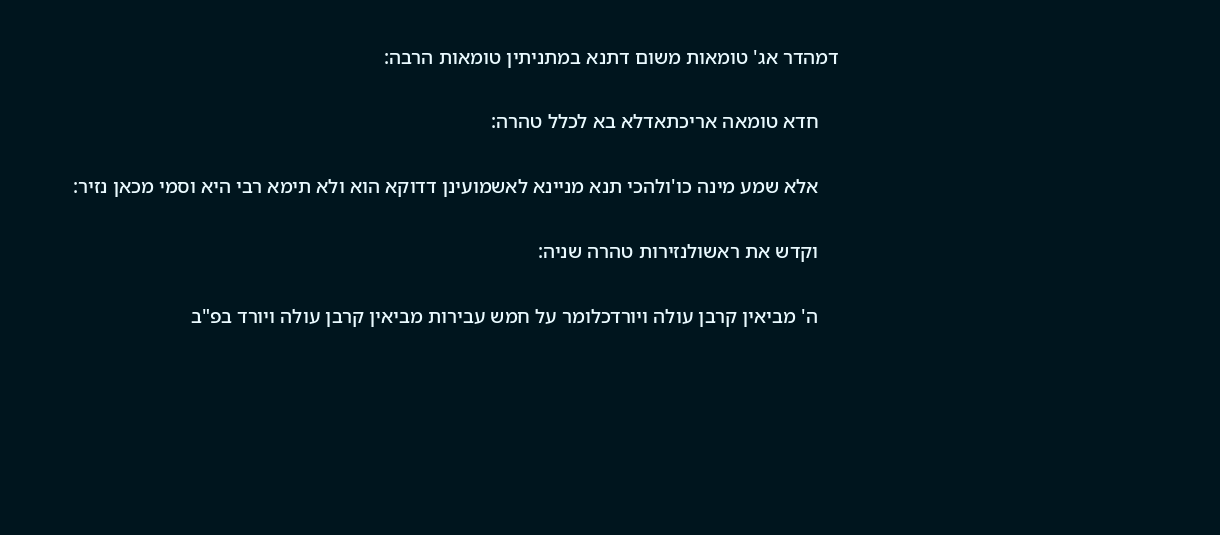דמהדר אג' טומאות משום דתנא במתניתין טומאות הרבה:

    חדא טומאה אריכתאדלא בא לכלל טהרה:

    אלא שמע מינה כו'ולהכי תנא מניינא לאשמועינן דדוקא הוא ולא תימא רבי היא וסמי מכאן נזיר:

    וקדש את ראשולנזירות טהרה שניה:

    ה' מביאין קרבן עולה ויורדכלומר על חמש עבירות מביאין קרבן עולה ויורד בפ"ב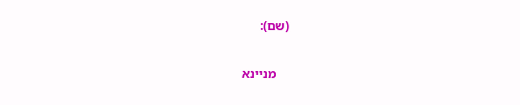(שם):

    מניינא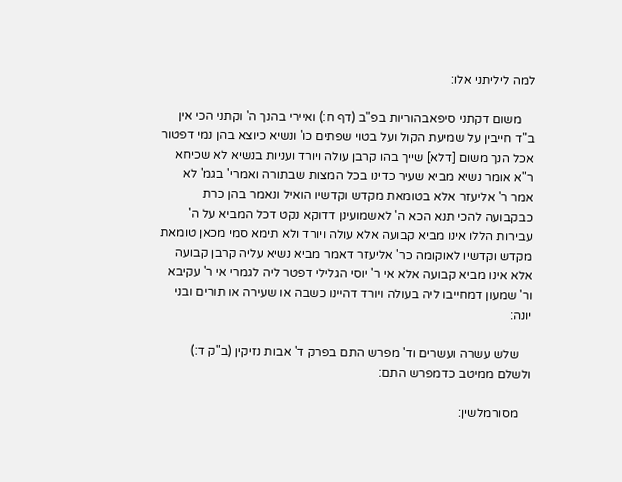למה ליליתני אלו:

    משום דקתני סיפאבהוריות בפ"ב (דף ח:) ואיירי בהנך ה' וקתני הכי אין ב"ד חייבין על שמיעת הקול ועל בטוי שפתים כו' ונשיא כיוצא בהן נמי דפטור אכל הנך משום [דלא] שייך בהו קרבן עולה ויורד ועניות בנשיא לא שכיחא ר"א אומר נשיא מביא שעיר כדינו בכל המצות שבתורה ואמרי' בגמ' לא אמר ר' אליעזר אלא בטומאת מקדש וקדשיו הואיל ונאמר בהן כרת כבקבועה להכי תנא הכא ה' לאשמועינן דדוקא נקט דכל המביא על ה' עבירות הללו אינו מביא קבועה אלא עולה ויורד ולא תימא סמי מכאן טומאת מקדש וקדשיו לאוקומה כר' אליעזר דאמר מביא נשיא עליה קרבן קבועה אלא אינו מביא קבועה אלא אי ר' יוסי הגלילי דפטר ליה לגמרי אי ר' עקיבא ור' שמעון דמחייבו ליה בעולה ויורד דהיינו כשבה או שעירה או תורים ובני יונה:

    שלש עשרה ועשרים וד' מפרש התם בפרק ד' אבות נזיקין (ב"ק ד:) ולשלם ממיטב כדמפרש התם:

    מסורמלשין: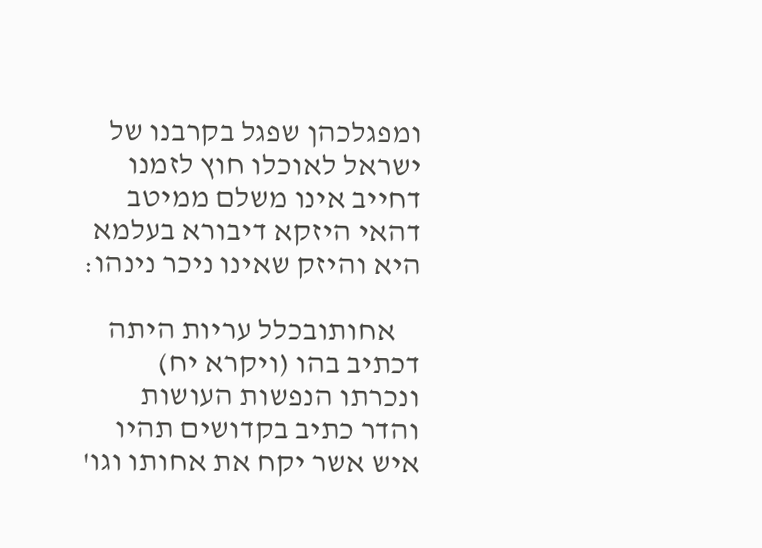ומפגלכהן שפגל בקרבנו של ישראל לאוכלו חוץ לזמנו דחייב אינו משלם ממיטב דהאי היזקא דיבורא בעלמא היא והיזק שאינו ניכר נינהו:

    אחותובכלל עריות היתה דכתיב בהו (ויקרא יח) ונכרתו הנפשות העושות והדר כתיב בקדושים תהיו איש אשר יקח את אחותו וגו'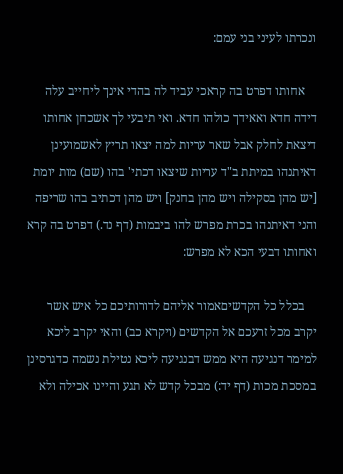ונכרתו לעיני בני עמם:

    אחותו דפרט בה קראכי עביד לה בהדי אינך ליחייב עלה דידה חדא ואאידך כולהו חדא. ואי תיבעי לך אשכחן אחותו דיצאת לחלק אבל שאר עריות למה יצאו תריץ לאשמועינן דאיתנהו במיתת ב"ד עריות שיצאו דכתי' בהו (שם) מות יומת [יש מהן בסקילה ויש מהן בחנק] ויש מהן דכתיב בהו שריפה והני דאיתנהו בכרת מפרש להו ביבמות (דף נד.) דפרט בה קרא ואחותו דבעי הכא לא מפרש:

    בכלל כל הקדשיםאמור אליהם לדורותיכם כל איש אשר יקרב מכל זרעכם אל הקדשים (ויקרא כב) והאי יקרב ליכא למימר דנגיעה היא ממש דבנגיעה ליכא נטילת נשמה כדגרסינן במסכת מכות (דף יד:) מבכל קדש לא תגע והיינו אכילה ולא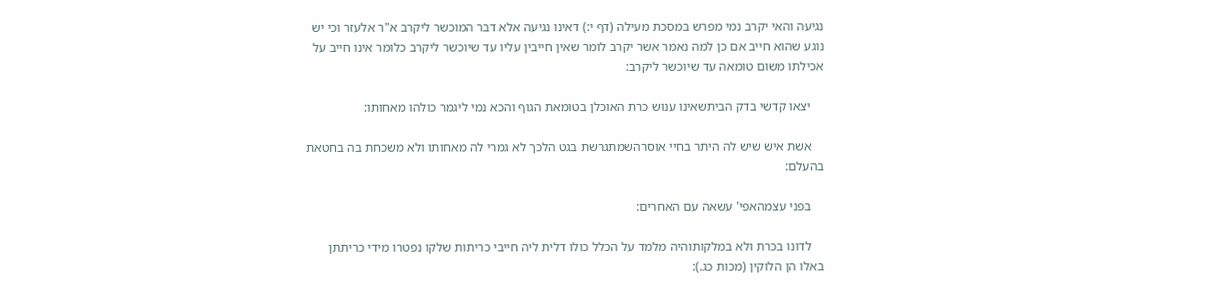נגיעה והאי יקרב נמי מפרש במסכת מעילה (דף י:) דאינו נגיעה אלא דבר המוכשר ליקרב א"ר אלעזר וכי יש נוגע שהוא חייב אם כן למה נאמר אשר יקרב לומר שאין חייבין עליו עד שיוכשר ליקרב כלומר אינו חייב על אכילתו משום טומאה עד שיוכשר ליקרב:

    יצאו קדשי בדק הביתשאינו ענוש כרת האוכלן בטומאת הגוף והכא נמי ליגמר כולהו מאחותו:

    אשת איש שיש לה היתר בחיי אוסרהשמתגרשת בגט הלכך לא גמרי לה מאחותו ולא משכחת בה בחטאת בהעלם:

    בפני עצמהאפי' עשאה עם האחרים:

    לדונו בכרת ולא במלקותוהיה מלמד על הכלל כולו דלית ליה חייבי כריתות שלקו נפטרו מידי כריתתן באלו הן הלוקין (מכות כג.):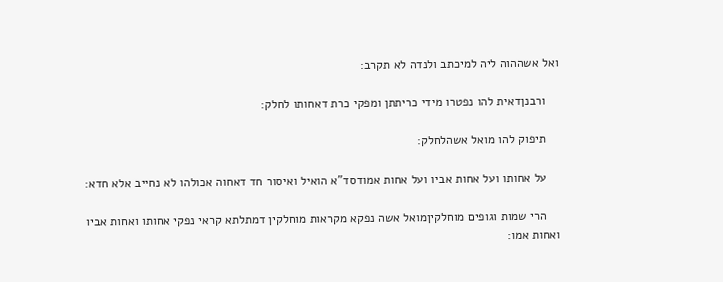ואל אשההוה ליה למיכתב ולנדה לא תקרב:

    ורבנןדאית להו נפטרו מידי כריתתן ומפקי כרת דאחותו לחלק:

    תיפוק להו מואל אשהלחלק:

    על אחותו ועל אחות אביו ועל אחות אמודסד"א הואיל ואיסור חד דאחוה אכולהו לא נחייב אלא חדא:

    הרי שמות וגופים מוחלקיןמואל אשה נפקא מקראות מוחלקין דמתלתא קראי נפקי אחותו ואחות אביו ואחות אמו: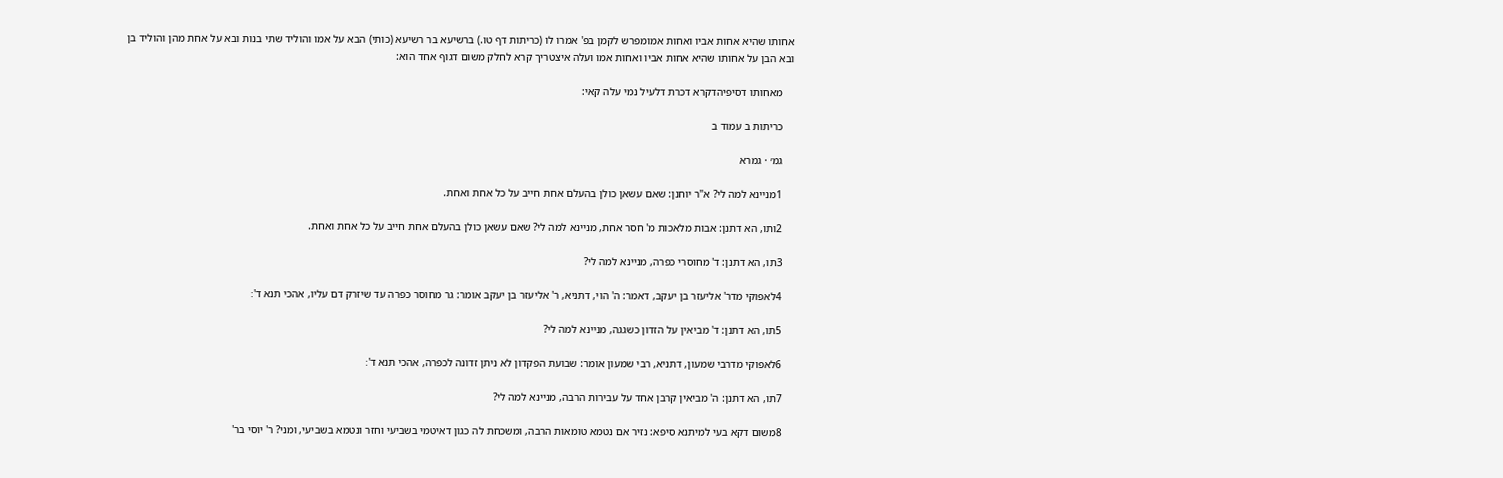אחותו שהיא אחות אביו ואחות אמומפרש לקמן בפ' אמרו לו (כריתות דף טו.) ברשיעא בר רשיעא (כותי) הבא על אמו והוליד שתי בנות ובא על אחת מהן והוליד בן ובא הבן על אחותו שהיא אחות אביו ואחות אמו ועלה איצטריך קרא לחלק משום דגוף אחד הוא:

    מאחותו דסיפיהדקרא דכרת דלעיל נמי עלה קאי:

    כריתות ב עמוד ב

    גמ׳ · גמרא

    1מניינא למה לי? א"ר יוחנן: שאם עשאן כולן בהעלם אחת חייב על כל אחת ואחת.

    2ותו, הא דתנן: אבות מלאכות מ' חסר אחת, מניינא למה לי? שאם עשאן כולן בהעלם אחת חייב על כל אחת ואחת.

    3תו, הא דתנן: ד' מחוסרי כפרה, מניינא למה לי?

    4לאפוקי מדר' אליעזר בן יעקב, דאמר: ה' הוי, דתניא, ר' אליעזר בן יעקב אומר: גר מחוסר כפרה עד שיזרק דם עליו, אהכי תנא ד'׃

    5תו, הא דתנן: ד' מביאין על הזדון כשגגה, מניינא למה לי?

    6לאפוקי מדרבי שמעון, דתניא, רבי שמעון אומר: שבועת הפקדון לא ניתן זדונה לכפרה, אהכי תנא ד'׃

    7תו, הא דתנן: ה' מביאין קרבן אחד על עבירות הרבה, מניינא למה לי?

    8משום דקא בעי למיתנא סיפא: נזיר אם נטמא טומאות הרבה, ומשכחת לה כגון דאיטמי בשביעי וחזר ונטמא בשביעי, ומני? ר' יוסי בר'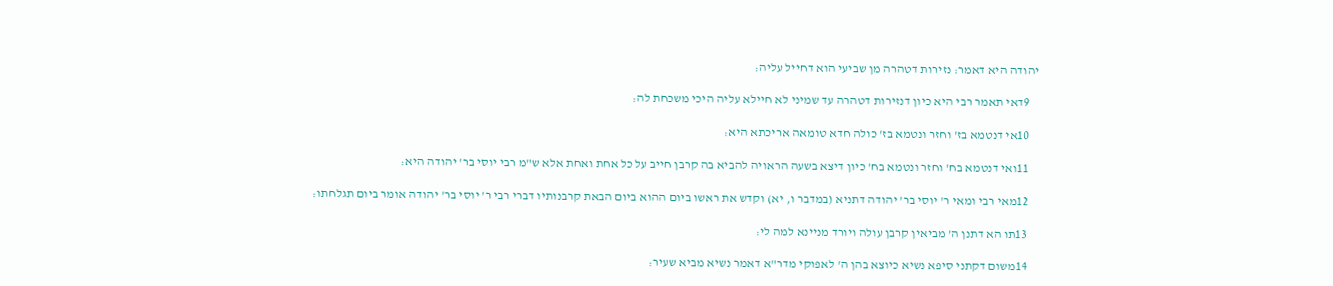יהודה היא דאמר: נזירות דטהרה מן שביעי הוא דחייל עליה׃

    9דאי תאמר רבי היא כיון דנזירות דטהרה עד שמיני לא חיילא עליה היכי משכחת לה׃

    10אי דנטמא בז' וחזר ונטמא בז' כולה חדא טומאה אריכתא היא׃

    11ואי דנטמא בח' וחזר ונטמא בח' כיון דיצא בשעה הראויה להביא בה קרבן חייב על כל אחת ואחת אלא ש"מ רבי יוסי בר' יהודה היא׃

    12מאי רבי ומאי ר' יוסי בר' יהודה דתניא (במדבר ו, יא) וקדש את ראשו ביום ההוא ביום הבאת קרבנותיו דברי רבי ר' יוסי בר' יהודה אומר ביום תגלחתו׃

    13תו הא דתנן ה' מביאין קרבן עולה ויורד מניינא למה לי׃

    14משום דקתני סיפא נשיא כיוצא בהן ה' לאפוקי מדר"א דאמר נשיא מביא שעיר׃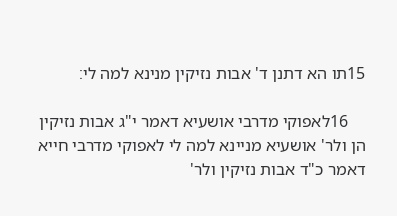15תו הא דתנן ד' אבות נזיקין מנינא למה לי׃

    16לאפוקי מדרבי אושעיא דאמר י"ג אבות נזיקין הן ולר' אושעיא מניינא למה לי לאפוקי מדרבי חייא דאמר כ"ד אבות נזיקין ולר'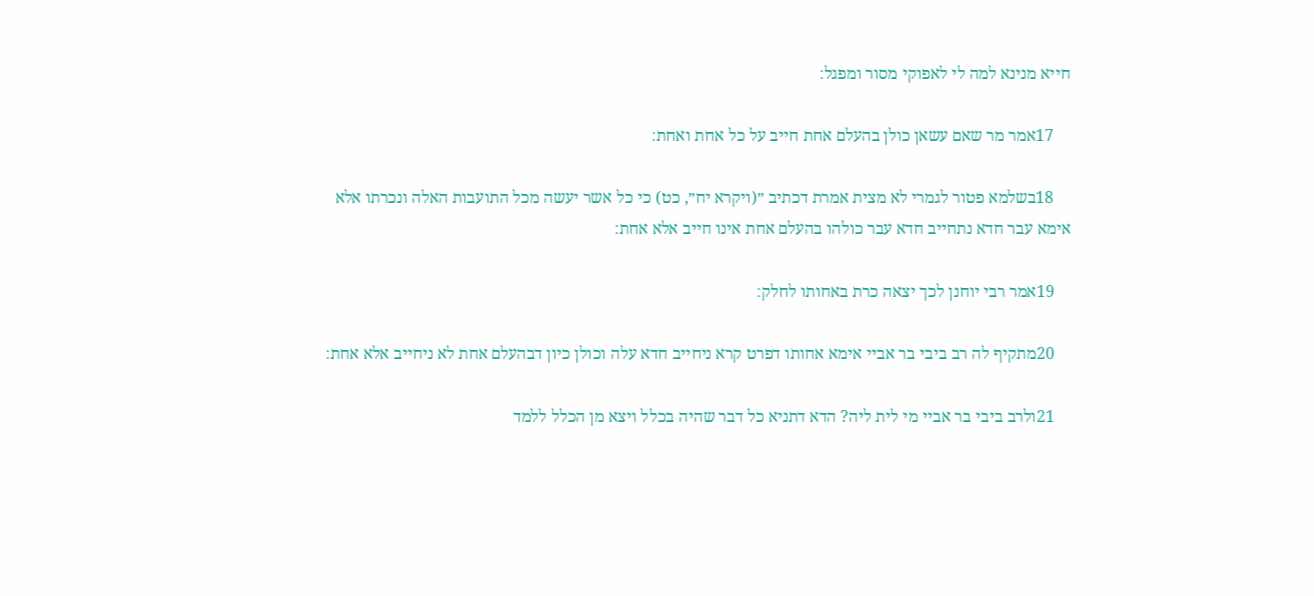חייא מנינא למה לי לאפוקי מסור ומפגל׃

    17אמר מר שאם עשאן כולן בהעלם אחת חייב על כל אחת ואחת׃

    18בשלמא פטור לגמרי לא מצית אמרת דכתיב ״(ויקרא יח״, כט) כי כל אשר יעשה מכל התועבות האלה ונכרתו אלא אימא עבר חדא נתחייב חדא עבר כולהו בהעלם אחת אינו חייב אלא אחת׃

    19אמר רבי יוחנן לכך יצאה כרת באחותו לחלק׃

    20מתקיף לה רב ביבי בר אביי אימא אחותו דפרט קרא ניחייב חדא עלה וכולן כיון דבהעלם אחת לא ניחייב אלא אחת׃

    21ולרב ביבי בר אביי מי לית ליה? הדא דתניא כל דבר שהיה בכלל ויצא מן הכלל ללמד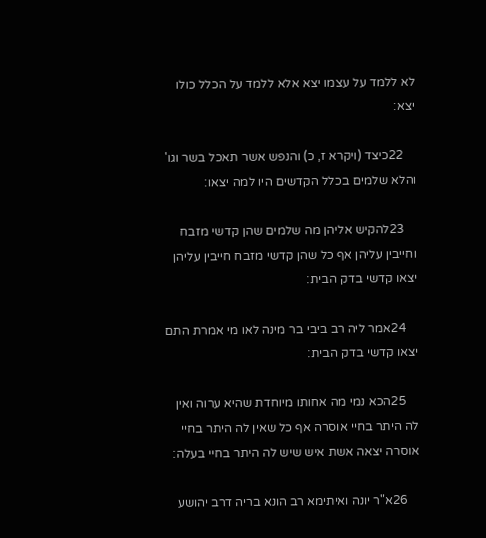לא ללמד על עצמו יצא אלא ללמד על הכלל כולו יצא׃

    22כיצד (ויקרא ז, כ) והנפש אשר תאכל בשר וגו' והלא שלמים בכלל הקדשים היו למה יצאו׃

    23להקיש אליהן מה שלמים שהן קדשי מזבח וחייבין עליהן אף כל שהן קדשי מזבח חייבין עליהן יצאו קדשי בדק הבית׃

    24אמר ליה רב ביבי בר מינה לאו מי אמרת התם יצאו קדשי בדק הבית׃

    25הכא נמי מה אחותו מיוחדת שהיא ערוה ואין לה היתר בחיי אוסרה אף כל שאין לה היתר בחיי אוסרה יצאה אשת איש שיש לה היתר בחיי בעלה׃

    26א"ר יונה ואיתימא רב הונא בריה דרב יהושע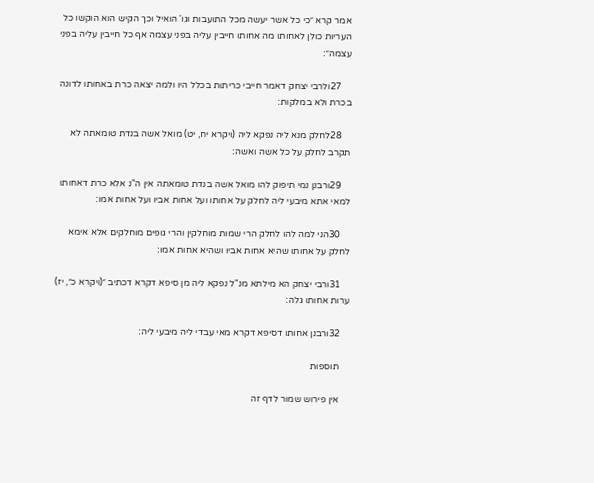אמר קרא ״כי כל אשר יעשה מכל התועבות וגו' הואיל וכך הקיש הוא הוקשו כל העריות כולן לאחותו מה אחותו חייבין עליה בפני עצמה אף כל חייבין עליה בפני עצמה״׃

    27ולרבי יצחק דאמר חייבי כריתות בכלל היו ולמה יצאה כרת באחותו לדונה בכרת ולא במלקות׃

    28לחלק מנא ליה נפקא ליה (ויקרא יח, יט) מואל אשה בנדת טומאתה לא תקרב לחלק על כל אשה ואשה׃

    29ורבנן נמי תיפוק להו מואל אשה בנדת טומאתה אין ה"נ אלא כרת דאחותו למאי אתא מיבעי ליה לחלק על אחותו ועל אחות אביו ועל אחות אמו׃

    30הני למה להו לחלק הרי שמות מוחלקין והרי גופים מוחלקים אלא אימא לחלק על אחותו שהיא אחות אביו ושהיא אחות אמו׃

    31ורבי יצחק הא מילתא מנ"ל נפקא ליה מן סיפא דקרא דכתיב ״(ויקרא כ״, יז) ערות אחותו גלה׃

    32ורבנן אחותו דסיפא דקרא מאי עבדי ליה מיבעי ליה׃

    תוספות

    אין פירוש שמור לדף זה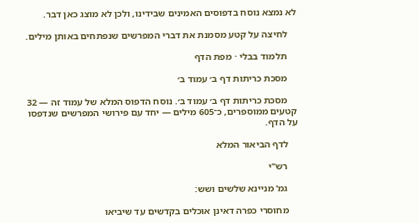לא נמצא נוסח בדפוסים האמינים שבידינו, ולכן לא מוצג כאן דבר.

    לחיצה על קטע מסמנת את דברי המפרשים שנפתחים באותן מילים.

    תלמוד בבלי · מפת הדף

    מסכת כריתות דף ב׳ עמוד ב׳

    מסכת כריתות דף ב׳ עמוד ב׳. נוסח הדפוס המלא של עמוד זה — 32 קטעים ממוספרים, כ־605 מילים — יחד עם פירושי המפרשים שנדפסו על הדף.

    לדף הביאור המלא

    רש"י

    גמ' מניינא שלשים ושש:

    מחוסרי כפרה דאינן אוכלים בקדשים עד שיביאו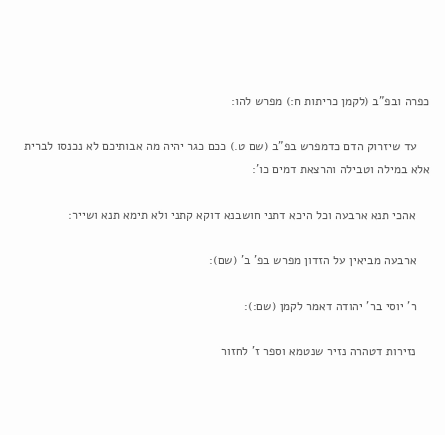כפרה ובפ"ב (לקמן כריתות ח:) מפרש להו:

    עד שיזרוק הדם כדמפרש בפ"ב (שם ט.) ככם כגר יהיה מה אבותיכם לא נכנסו לברית אלא במילה וטבילה והרצאת דמים כו':

    אהכי תנא ארבעה וכל היכא דתני חושבנא דוקא קתני ולא תימא תנא ושייר:

    ארבעה מביאין על הזדון מפרש בפ' ב' (שם):

    ר' יוסי בר' יהודה דאמר לקמן (שם:):

    נזירות דטהרה נזיר שנטמא וספר ז' לחזור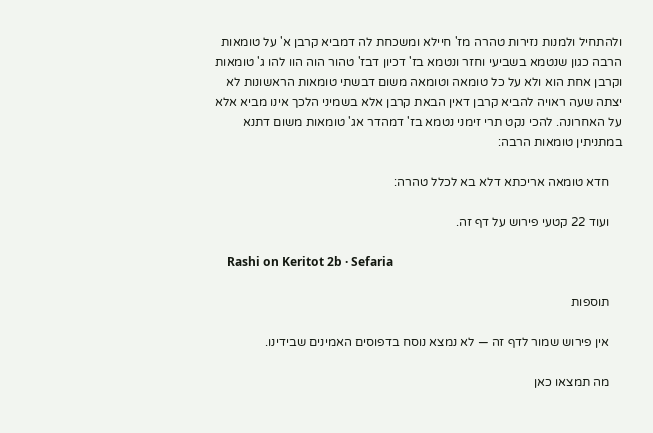ולהתחיל ולמנות נזירות טהרה מז' חיילא ומשכחת לה דמביא קרבן א' על טומאות הרבה כגון שנטמא בשביעי וחזר ונטמא בז' דכיון דבז' טהור הוה הוו להו ג' טומאות וקרבן אחת הוא ולא על כל טומאה וטומאה משום דבשתי טומאות הראשונות לא יצתה שעה ראויה להביא קרבן דאין הבאת קרבן אלא בשמיני הלכך אינו מביא אלא על האחרונה. להכי נקט תרי זימני נטמא בז' דמהדר אג' טומאות משום דתנא במתניתין טומאות הרבה:

    חדא טומאה אריכתא דלא בא לכלל טהרה:

    ועוד 22 קטעי פירוש על דף זה.

    Rashi on Keritot 2b · Sefaria

    תוספות

    אין פירוש שמור לדף זה — לא נמצא נוסח בדפוסים האמינים שבידינו.

    מה תמצאו כאן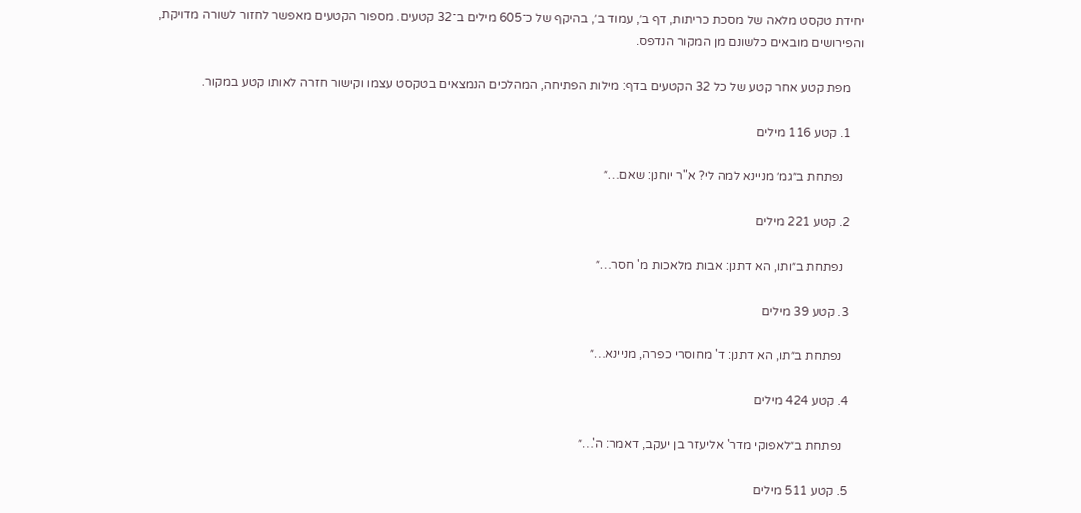יחידת טקסט מלאה של מסכת כריתות, דף ב׳, עמוד ב׳, בהיקף של כ־605 מילים ב־32 קטעים. מספור הקטעים מאפשר לחזור לשורה מדויקת, והפירושים מובאים כלשונם מן המקור הנדפס.

    מפת קטע אחר קטע של כל 32 הקטעים בדף: מילות הפתיחה, המהלכים הנמצאים בטקסט עצמו וקישור חזרה לאותו קטע במקור.

    1. קטע 116 מילים

      נפתחת ב״גמ׳ מניינא למה לי? א"ר יוחנן: שאם…״

    2. קטע 221 מילים

      נפתחת ב״ותו, הא דתנן: אבות מלאכות מ' חסר…״

    3. קטע 39 מילים

      נפתחת ב״תו, הא דתנן: ד' מחוסרי כפרה, מניינא…״

    4. קטע 424 מילים

      נפתחת ב״לאפוקי מדר' אליעזר בן יעקב, דאמר: ה'…״

    5. קטע 511 מילים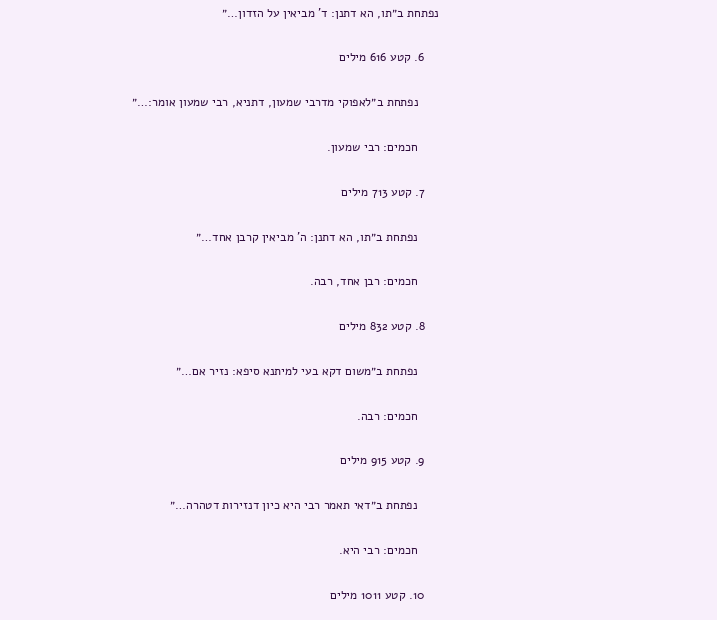נפתחת ב״תו, הא דתנן: ד' מביאין על הזדון…״

    6. קטע 616 מילים

      נפתחת ב״לאפוקי מדרבי שמעון, דתניא, רבי שמעון אומר:…״

      חכמים: רבי שמעון.

    7. קטע 713 מילים

      נפתחת ב״תו, הא דתנן: ה' מביאין קרבן אחד…״

      חכמים: רבן אחד, רבה.

    8. קטע 832 מילים

      נפתחת ב״משום דקא בעי למיתנא סיפא: נזיר אם…״

      חכמים: רבה.

    9. קטע 915 מילים

      נפתחת ב״דאי תאמר רבי היא כיון דנזירות דטהרה…״

      חכמים: רבי היא.

    10. קטע 1011 מילים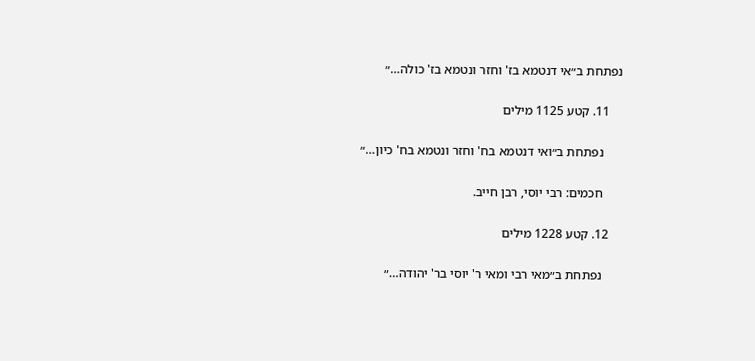נפתחת ב״אי דנטמא בז' וחזר ונטמא בז' כולה…״

    11. קטע 1125 מילים

      נפתחת ב״ואי דנטמא בח' וחזר ונטמא בח' כיון…״

      חכמים: רבי יוסי, רבן חייב.

    12. קטע 1228 מילים

      נפתחת ב״מאי רבי ומאי ר' יוסי בר' יהודה…״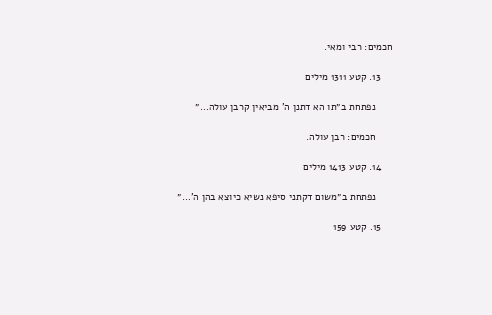חכמים: רבי ומאי.

    13. קטע 1311 מילים

      נפתחת ב״תו הא דתנן ה' מביאין קרבן עולה…״

      חכמים: רבן עולה.

    14. קטע 1413 מילים

      נפתחת ב״משום דקתני סיפא נשיא כיוצא בהן ה'…״

    15. קטע 159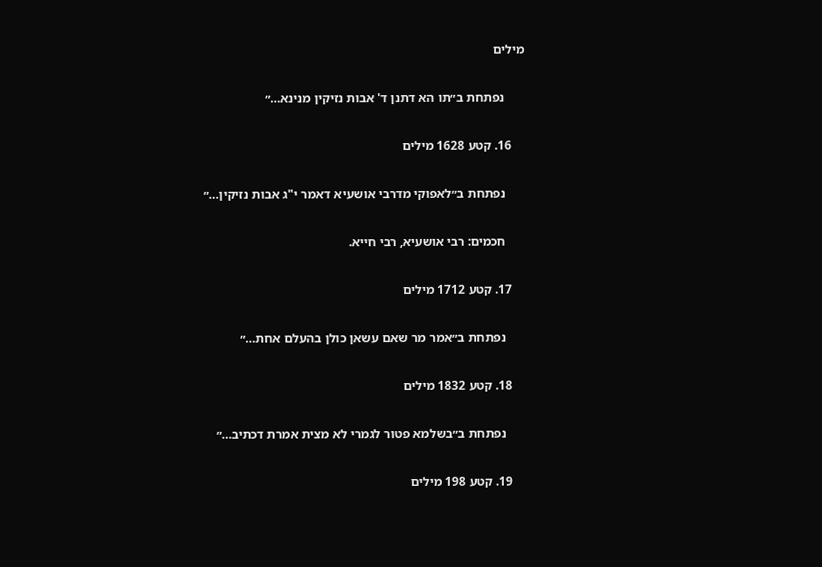מילים

      נפתחת ב״תו הא דתנן ד' אבות נזיקין מנינא…״

    16. קטע 1628 מילים

      נפתחת ב״לאפוקי מדרבי אושעיא דאמר י"ג אבות נזיקין…״

      חכמים: רבי אושעיא, רבי חייא.

    17. קטע 1712 מילים

      נפתחת ב״אמר מר שאם עשאן כולן בהעלם אחת…״

    18. קטע 1832 מילים

      נפתחת ב״בשלמא פטור לגמרי לא מצית אמרת דכתיב…״

    19. קטע 198 מילים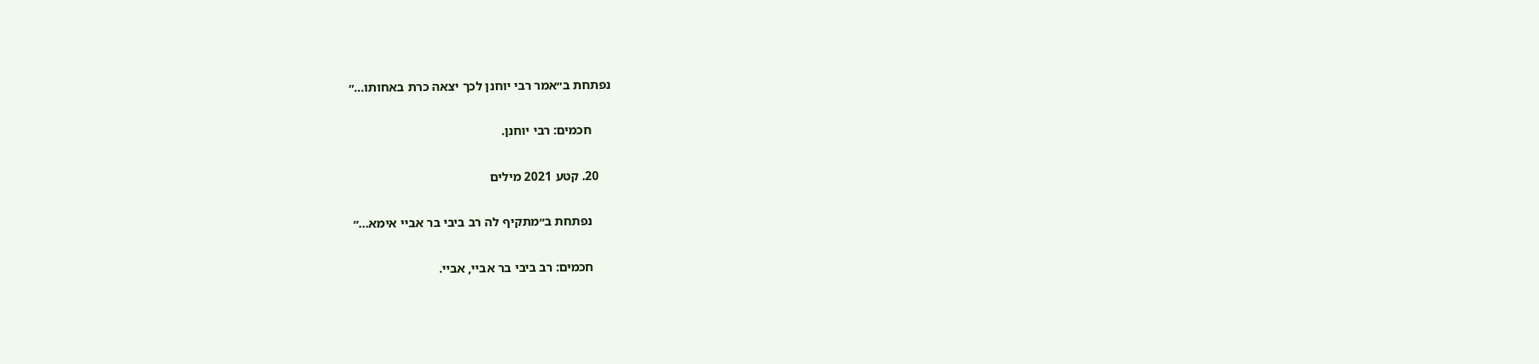נפתחת ב״אמר רבי יוחנן לכך יצאה כרת באחותו…״

      חכמים: רבי יוחנן.

    20. קטע 2021 מילים

      נפתחת ב״מתקיף לה רב ביבי בר אביי אימא…״

      חכמים: רב ביבי בר אביי, אביי.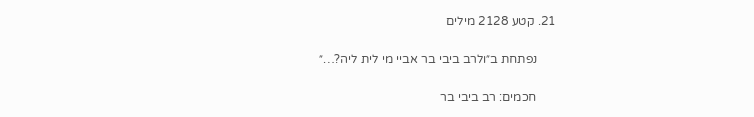21. קטע 2128 מילים

      נפתחת ב״ולרב ביבי בר אביי מי לית ליה?…״

      חכמים: רב ביבי בר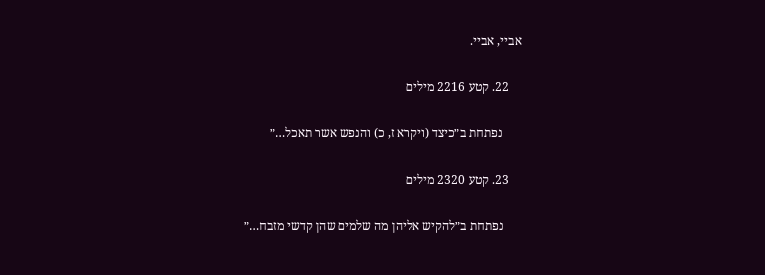אביי, אביי.

    22. קטע 2216 מילים

      נפתחת ב״כיצד (ויקרא ז, כ) והנפש אשר תאכל…״

    23. קטע 2320 מילים

      נפתחת ב״להקיש אליהן מה שלמים שהן קדשי מזבח…״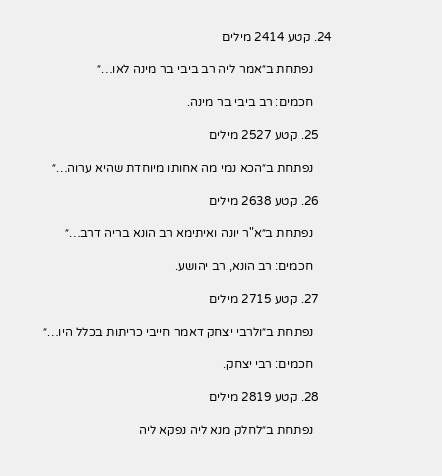24. קטע 2414 מילים

      נפתחת ב״אמר ליה רב ביבי בר מינה לאו…״

      חכמים: רב ביבי בר מינה.

    25. קטע 2527 מילים

      נפתחת ב״הכא נמי מה אחותו מיוחדת שהיא ערוה…״

    26. קטע 2638 מילים

      נפתחת ב״א"ר יונה ואיתימא רב הונא בריה דרב…״

      חכמים: רב הונא, רב יהושע.

    27. קטע 2715 מילים

      נפתחת ב״ולרבי יצחק דאמר חייבי כריתות בכלל היו…״

      חכמים: רבי יצחק.

    28. קטע 2819 מילים

      נפתחת ב״לחלק מנא ליה נפקא ליה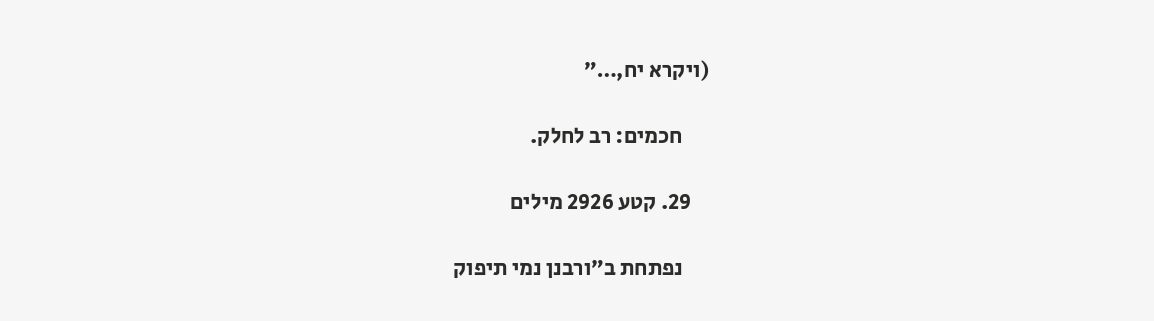(ויקרא יח,…״

      חכמים: רב לחלק.

    29. קטע 2926 מילים

      נפתחת ב״ורבנן נמי תיפוק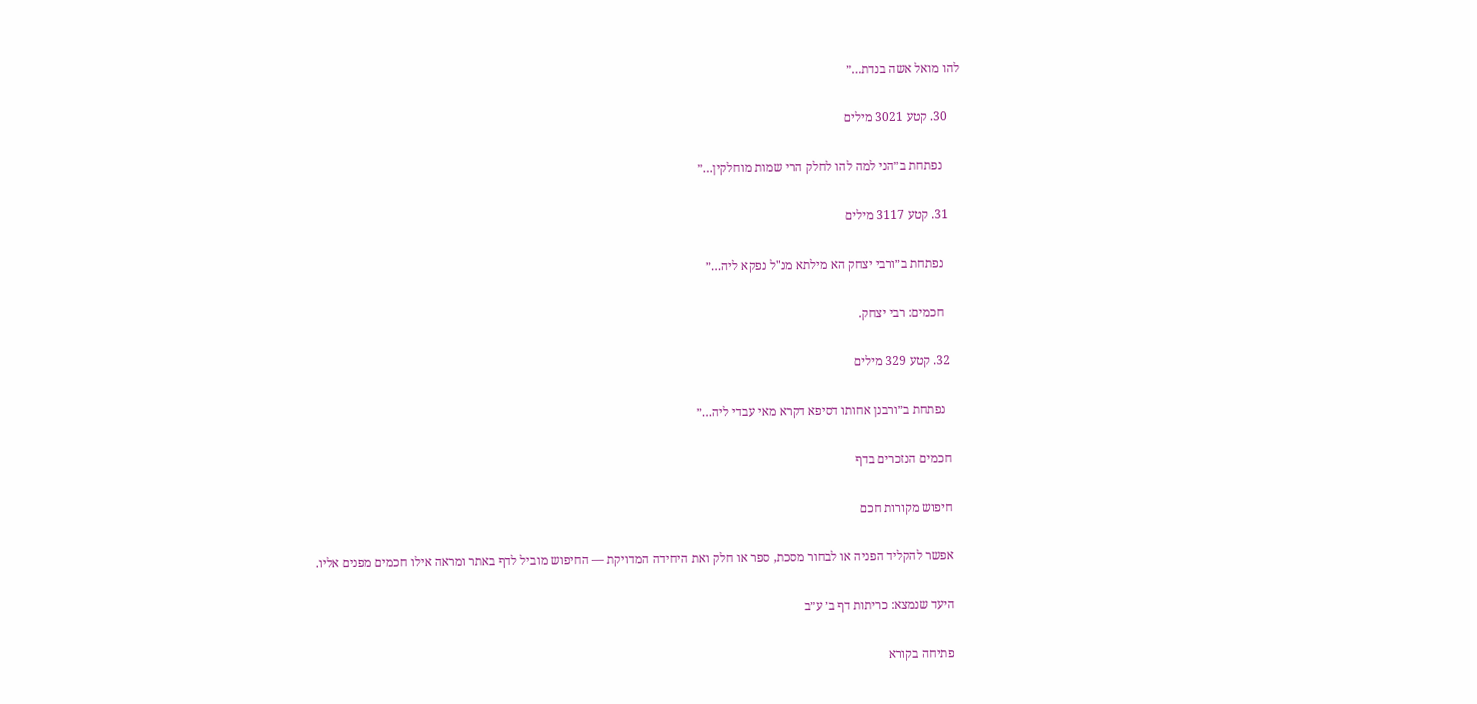להו מואל אשה בנדת…״

    30. קטע 3021 מילים

      נפתחת ב״הני למה להו לחלק הרי שמות מוחלקין…״

    31. קטע 3117 מילים

      נפתחת ב״ורבי יצחק הא מילתא מנ"ל נפקא ליה…״

      חכמים: רבי יצחק.

    32. קטע 329 מילים

      נפתחת ב״ורבנן אחותו דסיפא דקרא מאי עבדי ליה…״

    חכמים הנזכרים בדף

    חיפוש מקורות חכם

    אפשר להקליד הפניה או לבחור מסכת, ספר או חלק ואת היחידה המדויקת — החיפוש מוביל לדף באתר ומראה אילו חכמים מפנים אליו.

    היעד שנמצא: כריתות דף ב׳ ע״ב

    פתיחה בקורא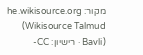מקור: he.wikisource.org (Wikisource Talmud Bavli) · רישיון: CC-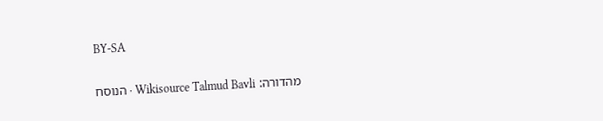BY-SA

    מהדורה: Wikisource Talmud Bavli · הנוסח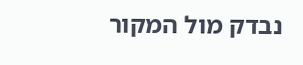נבדק מול המקור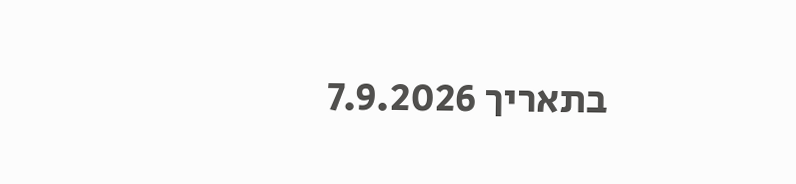בתאריך 7.9.2026